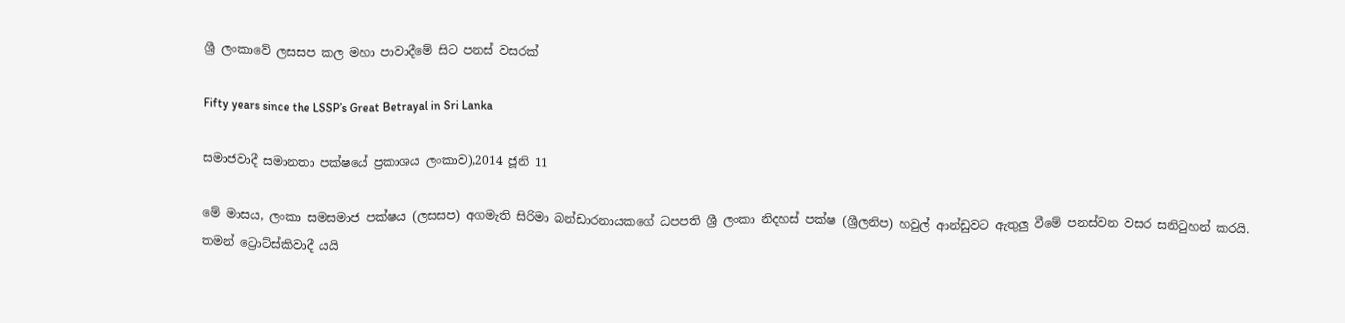ශ්‍රී ලංකාවේ ලසසප කල මහා පාවාදීමේ සිට පනස් වසරක්

Fifty years since the LSSP’s Great Betrayal in Sri Lanka

සමාජවාදී සමානතා පක්ෂයේ ප්‍රකාශය ලංකාව),2014 ජූනි 11

මේ මාසය, ලංකා සමසමාජ පක්ෂය (ලසසප) අගමැති සිරිමා බන්ඩාරනායකගේ ධපපති ශ්‍රී ලංකා නිදහස් පක්ෂ (ශ්‍රීලනිප) හවුල් ආන්ඩුවට ඇතුලු වීමේ පනස්වන වසර සනිටුහන් කරයි. තමන් ට්‍රොට්ස්කිවාදී යයි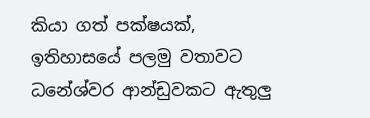කියා ගත් පක්ෂයක්, ඉතිහාසයේ පලමු වතාවට ධනේශ්වර ආන්ඩුවකට ඇතුලු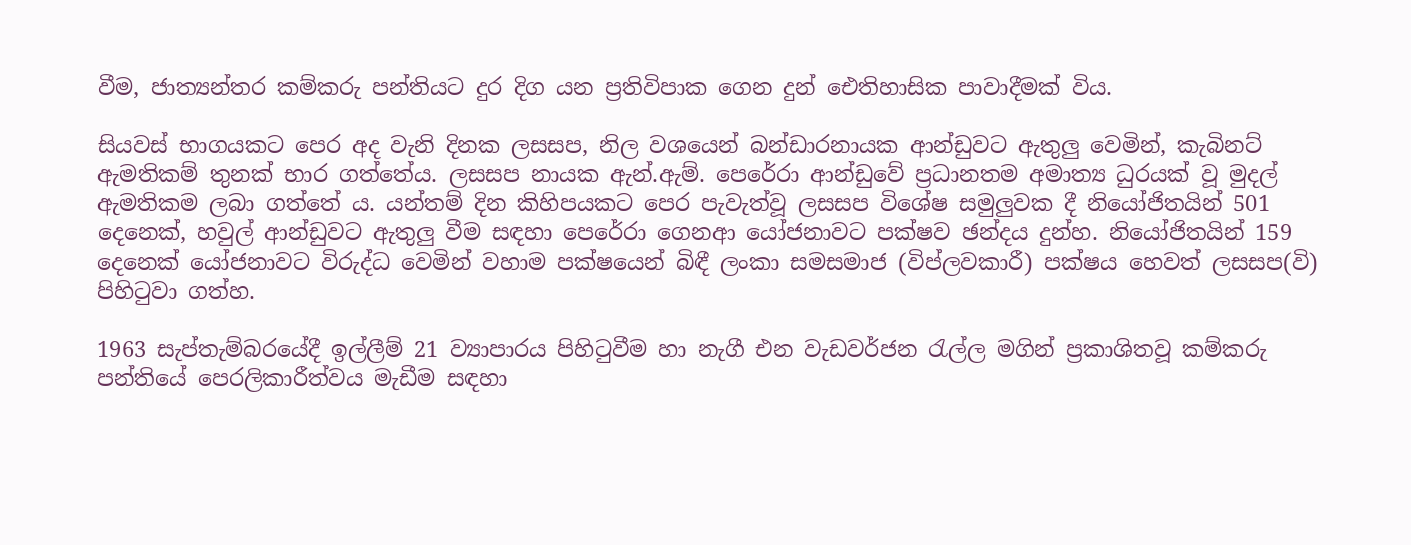වීම, ජාත්‍යන්තර කම්කරු පන්තියට දුර දිග යන ප්‍රතිවිපාක ගෙන දුන් ඓතිහාසික පාවාදීමක් විය.

සියවස් භාගයකට පෙර අද වැනි දිනක ලසසප, නිල වශයෙන් බන්ඩාරනායක ආන්ඩුවට ඇතුලු වෙමින්, කැබිනට් ඇමතිකම් තුනක් භාර ගත්තේය. ලසසප නායක ඇන්.ඇම්. පෙරේරා ආන්ඩුවේ ප්‍රධානතම අමාත්‍ය ධුරයක් වූ මුදල් ඇමතිකම ලබා ගත්තේ ය. යන්තම් දින කිහිපයකට පෙර පැවැත්වූ ලසසප විශේෂ සමුලුවක දී නියෝජිතයින් 501 දෙනෙක්, හවුල් ආන්ඩුවට ඇතුලු වීම සඳහා පෙරේරා ගෙනආ යෝජනාවට පක්ෂව ඡන්දය දුන්හ. නියෝජිතයින් 159 දෙනෙක් යෝජනාවට විරුද්ධ වෙමින් වහාම පක්ෂයෙන් බිඳී ලංකා සමසමාජ (විප්ලවකාරී) පක්ෂය හෙවත් ලසසප(වි) පිහිටුවා ගත්හ.

1963 සැප්තැම්බරයේදී ඉල්ලීම් 21 ව්‍යාපාරය පිහිටුවීම හා නැගී එන වැඩවර්ජන රැල්ල මගින් ප්‍රකාශිතවූ කම්කරු පන්තියේ පෙරලිකාරීත්වය මැඩීම සඳහා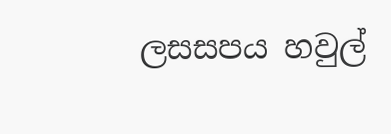ලසසපය හවුල්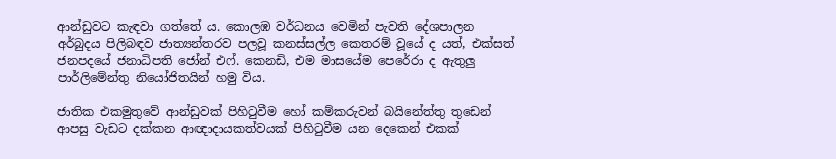ආන්ඩුවට කැඳවා ගත්තේ ය. කොලඹ වර්ධනය වෙමින් පැවති දේශපාලන අර්බුදය පිලිබඳව ජාත්‍යන්තරව පලවූ කනස්සල්ල කෙතරම් වූයේ ද යත්, එක්සත් ජනපදයේ ජනාධිපති ජෝන් එෆ්. කෙනඩි, එම මාසයේම පෙරේරා ද ඇතුලු පාර්ලිමේන්තු නියෝජිතයින් හමු විය.

ජාතික එකමුතුවේ ආන්ඩුවක් පිහිටුවීම හෝ කම්කරුවන් බයිනේත්තු තුඩෙන් ආපසු වැඩට දක්කන ආඥාදායකත්වයක් පිහිටුවීම යන දෙකෙන් එකක්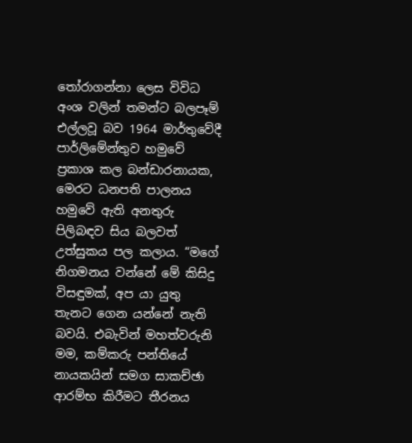තෝරාගන්නා ලෙස විවිධ අංශ වලින් තමන්ට බලපෑම් එල්ලවූ බව 1964 මාර්තුවේදී පාර්ලිමේන්තුව හමුවේ ප්‍රකාශ කල බන්ඩාරනායක, මෙරට ධනපති පාලනය හමුවේ ඇති අනතුරු පිලිබඳව සිය බලවත් උත්සුකය පල කලාය. “මගේ නිගමනය වන්නේ මේ කිසිදු විසඳුමක්, අප යා යුතු තැනට ගෙන යන්නේ නැති බවයි. එබැවින් මහත්වරුනි මම, කම්කරු පන්තියේ නායකයින් සමග සාකච්ඡා ආරම්භ කිරීමට තීරනය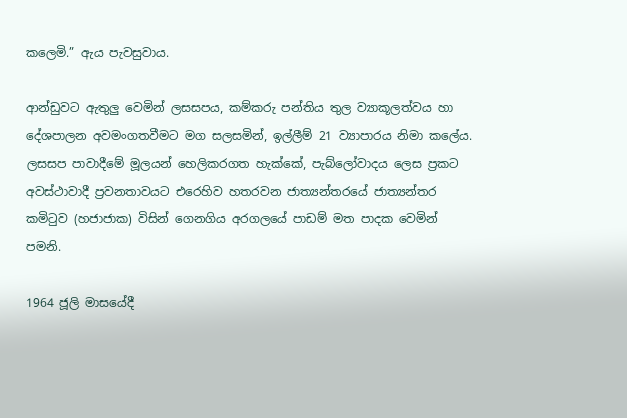කලෙමි.” ඇය පැවසුවාය.

ආන්ඩුවට ඇතුලු වෙමින් ලසසපය, කම්කරු පන්තිය තුල ව්‍යාකූලත්වය හා දේශපාලන අවමංගතවීමට මග සලසමින්, ඉල්ලීම් 21 ව්‍යාපාරය නිමා කලේය. ලසසප පාවාදීමේ මූලයන් හෙලිකරගත හැක්කේ, පැබ්ලෝවාදය ලෙස ප්‍රකට අවස්ථාවාදී ප්‍රවනතාවයට එරෙහිව හතරවන ජාත්‍යන්තරයේ ජාත්‍යන්තර කමිටුව (හජාජාක) විසින් ගෙනගිය අරගලයේ පාඩම් මත පාදක වෙමින් පමනි.

1964 ජූලි මාසයේදී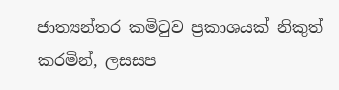ජාත්‍යන්තර කමිටුව ප්‍රකාශයක් නිකුත් කරමින්, ලසසප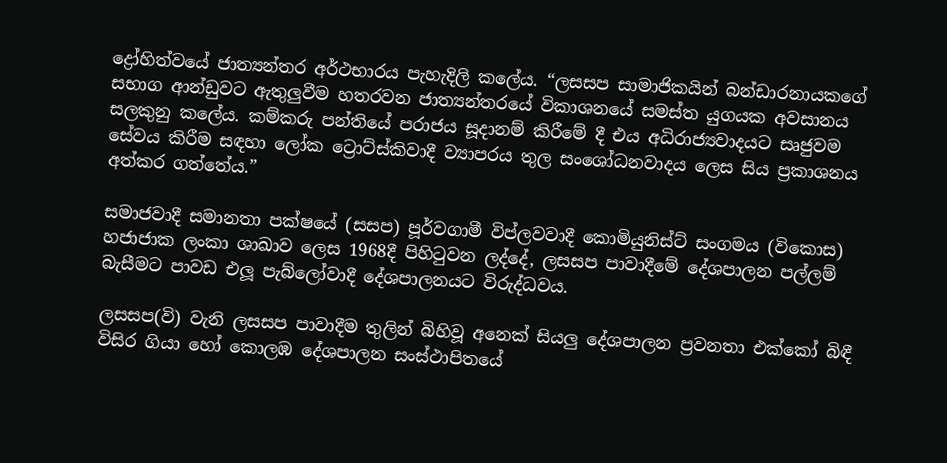ද්‍රෝහිත්වයේ ජාත්‍යන්තර අර්ථභාරය පැහැදිලි කලේය. “ලසසප සාමාජිකයින් බන්ඩාරනායකගේ සභාග ආන්ඩුවට ඇතුලුවීම හතරවන ජාත්‍යන්තරයේ විකාශනයේ සමස්ත යුගයක අවසානය සලකුනු කලේය. කම්කරු පන්තියේ පරාජය සූදානම් කිරීමේ දී එය අධිරාජ්‍යවාදයට සෘජුවම සේවය කිරීම සඳහා ලෝක ට්‍රොට්ස්කිවාදී ව්‍යාපරය තුල සංශෝධනවාදය ලෙස සිය ප්‍රකාශනය අත්කර ගත්තේය.”

සමාජවාදී සමානතා පක්ෂයේ (සසප) පූර්වගාමී විප්ලවවාදී කොමියුනිස්ට් සංගමය (විකොස) හජාජාක ලංකා ශාඛාව ලෙස 1968දී පිහිටුවන ලද්දේ, ලසසප පාවාදීමේ දේශපාලන පල්ලම් බැසීමට පාවඩ එලූ පැබ්ලෝවාදී දේශපාලනයට විරුද්ධවය.

ලසසප(වි) වැනි ලසසප පාවාදීම තුලින් බිහිවූ අනෙක් සියලු දේශපාලන ප්‍රවනතා එක්කෝ බිඳී විසිර ගියා හෝ කොලඹ දේශපාලන සංස්ථාපිතයේ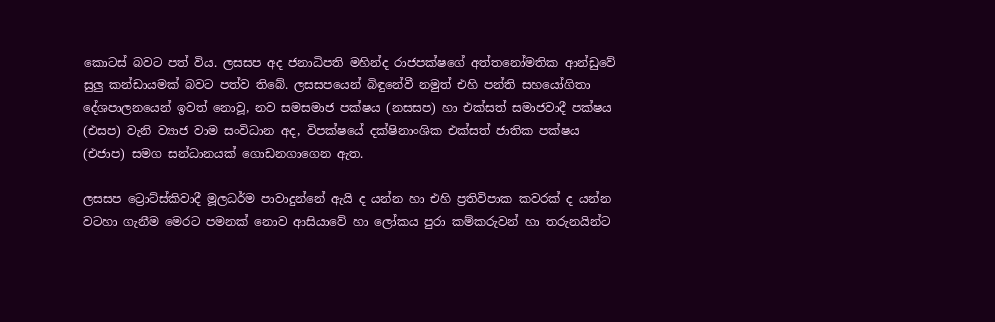කොටස් බවට පත් විය. ලසසප අද ජනාධිපති මහින්ද රාජපක්ෂගේ අත්තනෝමතික ආන්ඩුවේ සුලු කන්ඩායමක් බවට පත්ව තිබේ. ලසසපයෙන් බිඳුනේවී නමුත් එහි පන්ති සහයෝගිතා දේශපාලනයෙන් ඉවත් නොවූ, නව සමසමාජ පක්ෂය (නසසප) හා එක්සත් සමාජවාදී පක්ෂය (එසප) වැනි ව්‍යාජ වාම සංවිධාන අද, විපක්ෂයේ දක්ෂිනාංශික එක්සත් ජාතික පක්ෂය (එජාප) සමග සන්ධානයක් ගොඩනගාගෙන ඇත.

ලසසප ට්‍රොට්ස්කිවාදී මූලධර්ම පාවාදුන්නේ ඇයි ද යන්න හා එහි ප්‍රතිවිපාක කවරක් ද යන්න වටහා ගැනීම මෙරට පමනක් නොව ආසියාවේ හා ලෝකය පුරා කම්කරුවන් හා තරුනයින්ට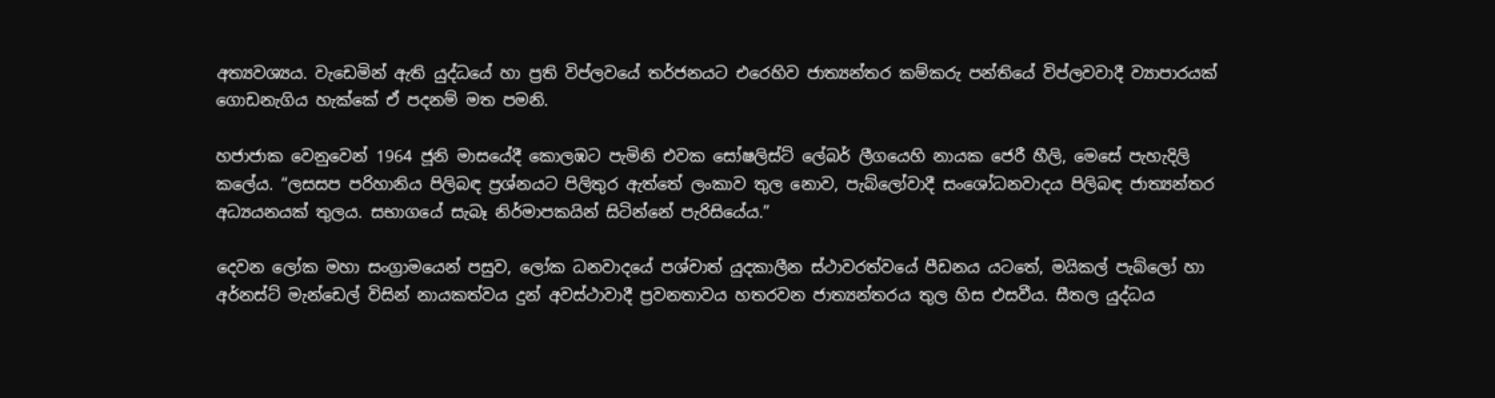අත්‍යවශ්‍යය. වැඩෙමින් ඇති යුද්ධයේ හා ප්‍රති විප්ලවයේ තර්ජනයට එරෙහිව ජාත්‍යන්තර කම්කරු පන්තියේ විප්ලවවාදී ව්‍යාපාරයක් ගොඩනැගිය හැක්කේ ඒ පදනම් මත පමනි.

හජාජාක වෙනුවෙන් 1964 ජූනි මාසයේදී කොලඹට පැමිනි එවක සෝෂලිස්ට් ලේබර් ලීගයෙහි නායක ජෙරී හීලි, මෙසේ පැහැදිලි කලේය. “ලසසප පරිහානිය පිලිබඳ ප්‍රශ්නයට පිලිතුර ඇත්තේ ලංකාව තුල නොව, පැබ්ලෝවාදී සංශෝධනවාදය පිලිබඳ ජාත්‍යන්තර අධ්‍යයනයක් තුලය. සභාගයේ සැබෑ නිර්මාපකයින් සිටින්නේ පැරිසියේය.”

දෙවන ලෝක මහා සංග්‍රාමයෙන් පසුව, ලෝක ධනවාදයේ පශ්චාත් යුදකාලීන ස්ථාවරත්වයේ පීඩනය යටතේ, මයිකල් පැබ්ලෝ හා අර්නස්ට් මැන්ඩෙල් විසින් නායකත්වය දුන් අවස්ථාවාදී ප්‍රවනතාවය හතරවන ජාත්‍යන්තරය තුල හිස එසවීය. සීතල යුද්ධය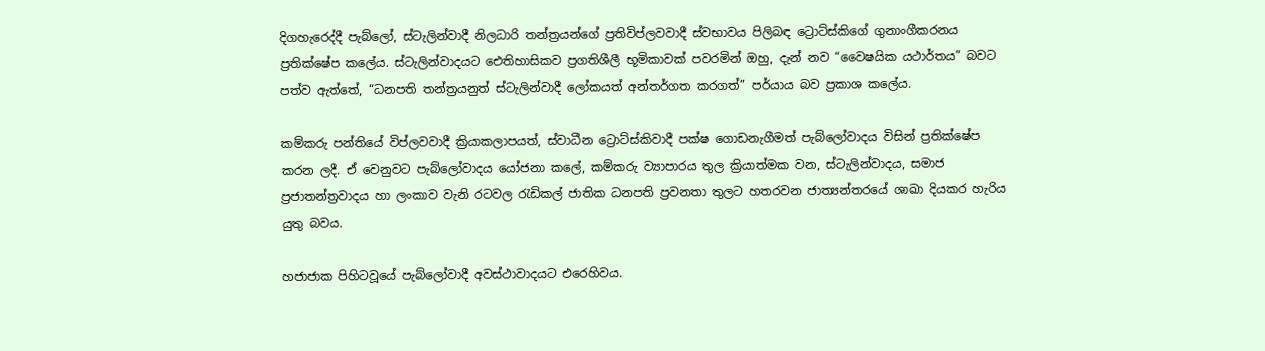දිගහැරෙද්දී පැබ්ලෝ, ස්ටැලින්වාදී නිලධාරි තන්ත්‍රයන්ගේ ප්‍රතිවිප්ලවවාදී ස්වභාවය පිලිබඳ ට්‍රොට්ස්කිගේ ගුනාංගීකරනය ප්‍රතික්ෂේප කලේය. ස්ටැලින්වාදයට ඓතිහාසිකව ප්‍රගතිශීලී භූමිකාවක් පවරමින් ඔහු, දැන් නව “වෛෂයික යථාර්තය” බවට පත්ව ඇත්තේ, “ධනපති තන්ත්‍රයනුත් ස්ටැලින්වාදී ලෝකයත් අන්තර්ගත කරගත්” පර්යාය බව ප්‍රකාශ කලේය.

කම්කරු පන්තියේ විප්ලවවාදී ක්‍රියාකලාපයත්, ස්වාධීන ට්‍රොට්ස්කිවාදී පක්ෂ ගොඩනැගීමත් පැබ්ලෝවාදය විසින් ප්‍රතික්ෂේප කරන ලදී. ඒ වෙනුවට පැබ්ලෝවාදය යෝජනා කලේ, කම්කරු ව්‍යාපාරය තුල ක්‍රියාත්මක වන, ස්ටැලින්වාදය, සමාජ ප්‍රජාතන්ත්‍රවාදය හා ලංකාව වැනි රටවල රැඩිකල් ජාතික ධනපති ප්‍රවනතා තුලට හතරවන ජාත්‍යන්තරයේ ශාඛා දියකර හැරිය යුතු බවය.

හජාජාක පිහිටවූයේ පැබ්ලෝවාදී අවස්ථාවාදයට එරෙහිවය.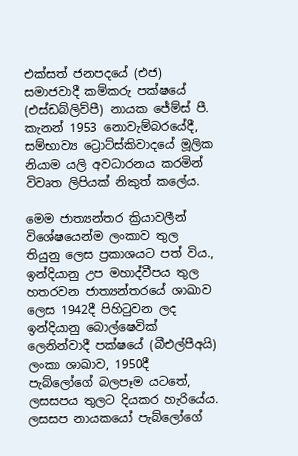එක්සත් ජනපදයේ (එජ) සමාජවාදී කම්කරු පක්ෂයේ (එස්ඩබ්ලිව්පී) නායක ජේම්ස් පී. කැනන් 1953 නොවැම්බරයේදී, සම්භාව්‍ය ට්‍රොට්ස්කිවාදයේ මූලික නියාම යලි අවධාරනය කරමින් විවෘත ලිපියක් නිකුත් කලේය.

මෙම ජාත්‍යන්තර ක්‍රියාවලීන් විශේෂයෙන්ම ලංකාව තුල තියුනු ලෙස ප්‍රකාශයට පත් විය., ඉන්දියානු උප මහාද්වීපය තුල හතරවන ජාත්‍යන්තරයේ ශාඛාව ලෙස 1942දී පිහිටුවන ලද ඉන්දියානු බොල්ෂෙවික් ලෙනින්වාදී පක්ෂයේ (බීඑල්පීඅයි) ලංකා ශාඛාව, 1950දී පැබ්ලෝගේ බලපෑම යටතේ, ලසසපය තුලට දියකර හැරියේය. ලසසප නායකයෝ පැබ්ලෝගේ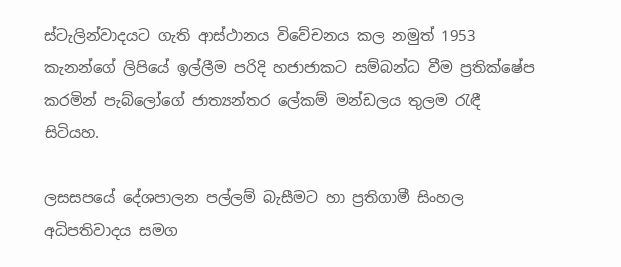ස්ටැලින්වාදයට ගැති ආස්ථානය විවේචනය කල නමුත් 1953 කැනන්ගේ ලිපියේ ඉල්ලීම පරිදි හජාජාකට සම්බන්ධ වීම ප්‍රතික්ෂේප කරමින් පැබ්ලෝගේ ජාත්‍යන්තර ලේකම් මන්ඩලය තුලම රැඳී සිටියහ.

ලසසපයේ දේශපාලන පල්ලම් බැසීමට හා ප්‍රතිගාමී සිංහල අධිපතිවාදය සමග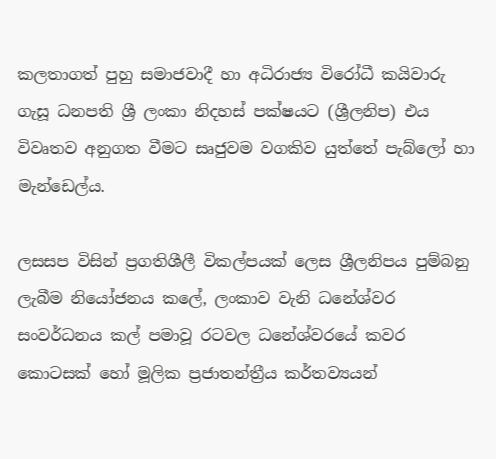කලතාගත් පුහු සමාජවාදී හා අධිරාජ්‍ය විරෝධී කයිවාරු ගැසූ ධනපති ශ්‍රී ලංකා නිදහස් පක්ෂයට (ශ්‍රීලනිප) එය විවෘතව අනුගත වීමට සෘජුවම වගකිව යුත්තේ පැබ්ලෝ හා මැන්ඩෙල්ය.

ලසසප විසින් ප්‍රගතිශීලී විකල්පයක් ලෙස ශ්‍රීලනිපය පුම්බනු ලැබීම නියෝජනය කලේ, ලංකාව වැනි ධනේශ්වර සංවර්ධනය කල් පමාවූ රටවල ධනේශ්වරයේ කවර කොටසක් හෝ මූලික ප්‍රජාතන්ත්‍රීය කර්තව්‍යයන්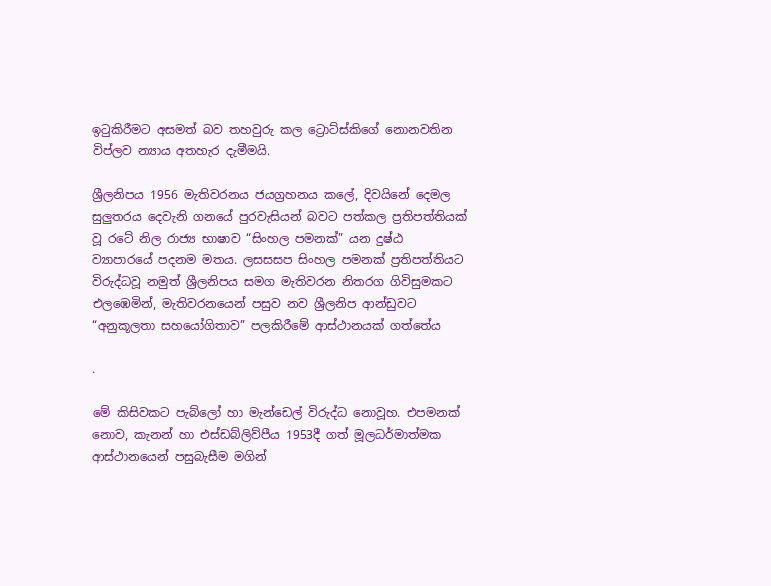ඉටුකිරීමට අසමත් බව තහවුරු කල ට්‍රොට්ස්කිගේ නොනවතින විප්ලව න්‍යාය අතහැර දැමීමයි.

ශ්‍රීලනිපය 1956 මැතිවරනය ජයග්‍රහනය කලේ, දිවයිනේ දෙමල සුලුතරය දෙවැනි ගනයේ පුරවැසියන් බවට පත්කල ප්‍රතිපත්තියක් වූ රටේ නිල රාජ්‍ය භාෂාව “සිංහල පමනක්” යන දුෂ්ඨ ව්‍යාපාරයේ පදනම මතය. ලසසසප සිංහල පමනක් ප්‍රතිපත්තියට විරුද්ධවූ නමුත් ශ්‍රීලනිපය සමග මැතිවරන නිතරග ගිවිසුමකට එලඹෙමින්, මැතිවරනයෙන් පසුව නව ශ්‍රීලනිප ආන්ඩුවට “අනුකූලතා සහයෝගිතාව” පලකිරීමේ ආස්ථානයක් ගත්තේය

.

මේ කිසිවකට පැබ්ලෝ හා මැන්ඩෙල් විරුද්ධ නොවූහ. එපමනක් නොව, කැනන් හා එස්ඩබ්ලිව්පීය 1953දී ගත් මූලධර්මාත්මක ආස්ථානයෙන් පසුබැසීම මගින්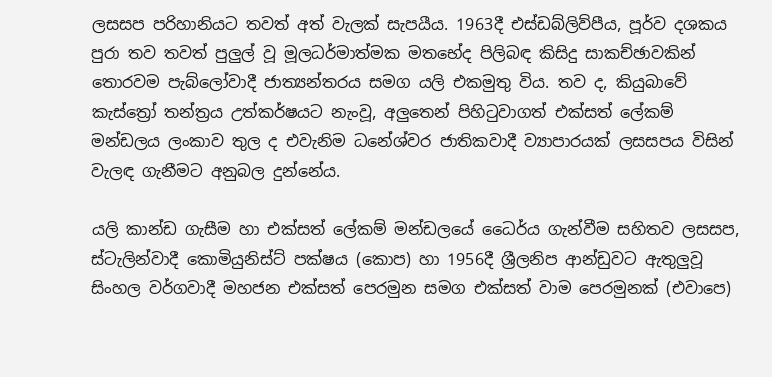ලසසප පරිහානියට තවත් අත් වැලක් සැපයීය. 1963දී එස්ඩබ්ලිව්පීය, පූර්ව දශකය පුරා තව තවත් පුලුල් වූ මූලධර්මාත්මක මතභේද පිලිබඳ කිසිදු සාකච්ඡාවකින් තොරවම පැබ්ලෝවාදී ජාත්‍යන්තරය සමග යලි එකමුතු විය. තව ද, කියුබාවේ කැස්ත්‍රෝ තන්ත්‍රය උත්කර්ෂයට නැංවූ, අලුතෙන් පිහිටුවාගත් එක්සත් ලේකම් මන්ඩලය ලංකාව තුල ද එවැනිම ධනේශ්වර ජාතිකවාදී ව්‍යාපාරයක් ලසසපය විසින් වැලඳ ගැනීමට අනුබල දුන්නේය.

යලි කාන්ඩ ගැසීම හා එක්සත් ලේකම් මන්ඩලයේ ධෛර්ය ගැන්වීම සහිතව ලසසප, ස්ටැලින්වාදී කොමියුනිස්ට් පක්ෂය (කොප) හා 1956දී ශ්‍රීලනිප ආන්ඩුවට ඇතුලුවූ සිංහල වර්ගවාදී මහජන එක්සත් පෙරමුන සමග එක්සත් වාම පෙරමුනක් (එවාපෙ)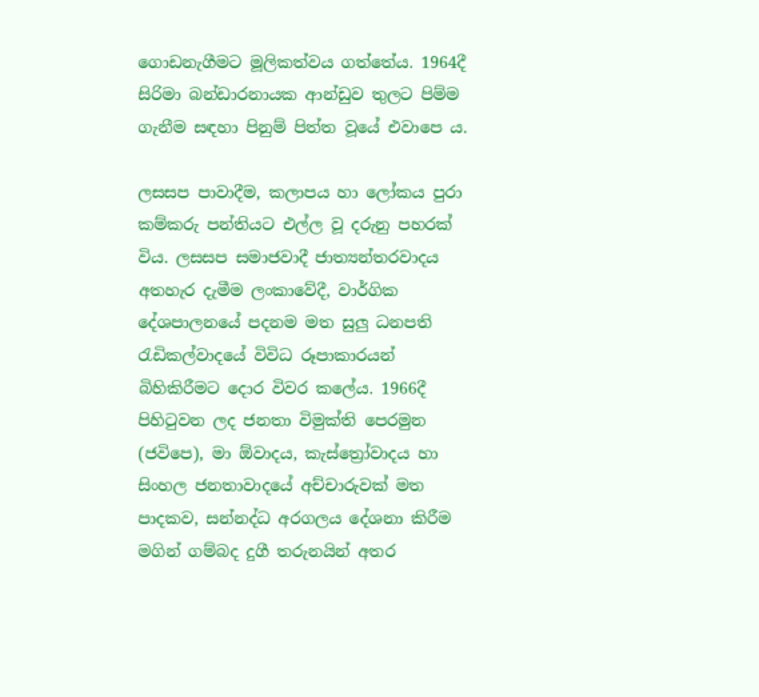ගොඩනැගීමට මූලිකත්වය ගත්තේය. 1964දී සිරිමා බන්ඩාරනායක ආන්ඩුව තුලට පිම්ම ගැනීම සඳහා පිනුම් පිත්ත වූයේ එවාපෙ ය.

ලසසප පාවාදීම, කලාපය හා ලෝකය පුරා කම්කරු පන්තියට එල්ල වූ දරුනු පහරක් විය. ලසසප සමාජවාදී ජාත්‍යන්තරවාදය අතහැර දැමීම ලංකාවේදී, වාර්ගික දේශපාලනයේ පදනම මත සුලු ධනපති රැඩිකල්වාදයේ විවිධ රූපාකාරයන් බිහිකිරීමට දොර විවර කලේය. 1966දී පිහිටුවන ලද ජනතා විමුක්ති පෙරමුන (ජවිපෙ), මා ඕවාදය, කැස්ත්‍රෝවාදය හා සිංහල ජනතාවාදයේ අච්චාරුවක් මත පාදකව, සන්නද්ධ අරගලය දේශනා කිරීම මගින් ගම්බද දුගී තරුනයින් අතර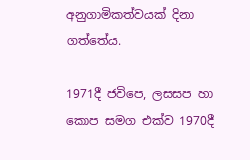අනුගාමිකත්වයක් දිනා ගත්තේය.

1971දී ජවිපෙ, ලසසප හා කොප සමග එක්ව 1970දී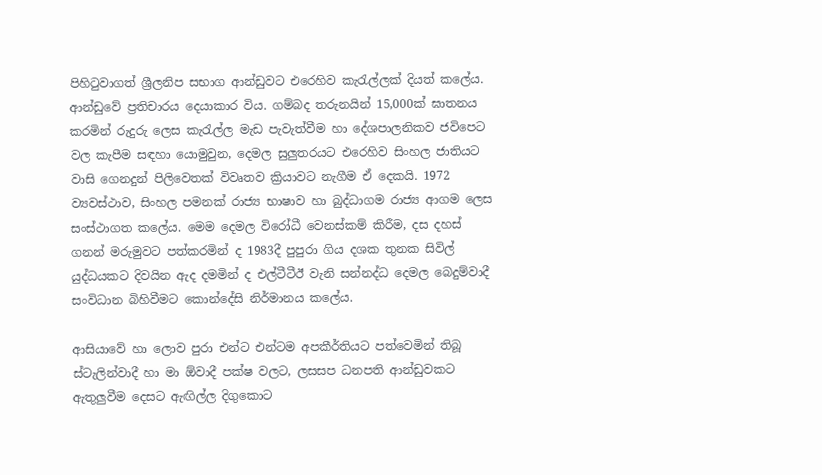පිහිටුවාගත් ශ්‍රීලනිප සභාග ආන්ඩුවට එරෙහිව කැරැල්ලක් දියත් කලේය. ආන්ඩුවේ ප්‍රතිචාරය දෙයාකාර විය. ගම්බද තරුනයින් 15,000ක් ඝාතනය කරමින් රුදුරු ලෙස කැරැල්ල මැඩ පැවැත්වීම හා දේශපාලනිකව ජවිපෙට වල කැපීම සඳහා යොමුවුන, දෙමල සුලුතරයට එරෙහිව සිංහල ජාතියට වාසි ගෙනදුන් පිලිවෙතක් විවෘතව ක්‍රියාවට නැගීම ඒ දෙකයි. 1972 ව්‍යවස්ථාව, සිංහල පමනක් රාජ්‍ය භාෂාව හා බුද්ධාගම රාජ්‍ය ආගම ලෙස සංස්ථාගත කලේය. මෙම දෙමල විරෝධී වෙනස්කම් කිරීම, දස දහස් ගනන් මරුමුවට පත්කරමින් ද 1983දී පුපුරා ගිය දශක තුනක සිවිල් යුද්ධයකට දිවයින ඇද දමමින් ද එල්ටීටීඊ වැනි සන්නද්ධ දෙමල බෙදුම්වාදී සංවිධාන බිහිවීමට කොන්දේසි නිර්මානය කලේය.

ආසියාවේ හා ලොව පුරා එන්ට එන්ටම අපකීර්තියට පත්වෙමින් තිබූ ස්ටැලින්වාදී හා මා ඕවාදී පක්ෂ වලට, ලසසප ධනපති ආන්ඩුවකට ඇතුලුවීම දෙසට ඇඟිල්ල දිගුකොට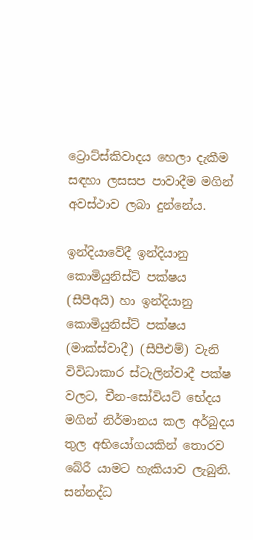ට්‍රොට්ස්කිවාදය හෙලා දැකීම සඳහා ලසසප පාවාදීම මගින් අවස්ථාව ලබා දුන්නේය.

ඉන්දියාවේදී ඉන්දියානු කොමියුනිස්ට් පක්ෂය (සීපීඅයි) හා ඉන්දියානු කොමියුනිස්ට් පක්ෂය (මාක්ස්වාදී) (සීපීඑම්) වැනි විවිධාකාර ස්ටැලින්වාදී පක්ෂ වලට, චීන-සෝවියට් භේදය මගින් නිර්මානය කල අර්බුදය තුල අභියෝගයකින් තොරව බේරී යාමට හැකියාව ලැබුනි. සන්නද්ධ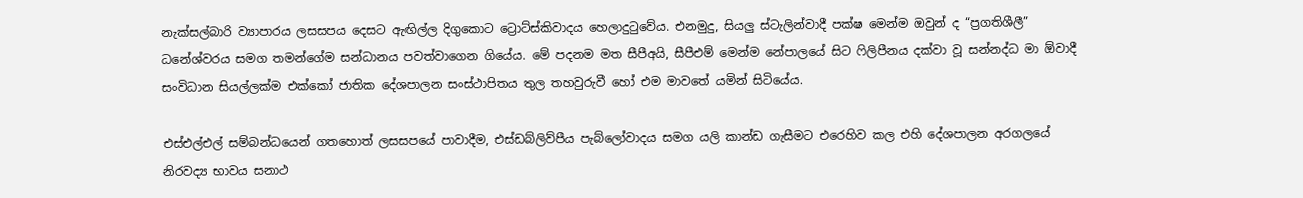නැක්සල්බාරි ව්‍යාපාරය ලසසපය දෙසට ඇඟිල්ල දිගුකොට ට්‍රොට්ස්කිවාදය හෙලාදුටුවේය. එනමුදු, සියලු ස්ටැලින්වාදී පක්ෂ මෙන්ම ඔවුන් ද “ප්‍රගතිශීලී” ධනේශ්වරය සමග තමන්ගේම සන්ධානය පවත්වාගෙන ගියේය. මේ පදනම මත සීපීඅයි, සීපීඑම් මෙන්ම නේපාලයේ සිට ෆිලිපීනය දක්වා වූ සන්නද්ධ මා ඕවාදී සංවිධාන සියල්ලක්ම එක්කෝ ජාතික දේශපාලන සංස්ථාපිතය තුල තහවුරුවී හෝ එම මාවතේ යමින් සිටියේය.

එස්එල්එල් සම්බන්ධයෙන් ගතහොත් ලසසපයේ පාවාදීම, එස්ඩබ්ලිව්පීය පැබ්ලෝවාදය සමග යලි කාන්ඩ ගැසීමට එරෙහිව කල එහි දේශපාලන අරගලයේ නිරවද්‍ය භාවය සනාථ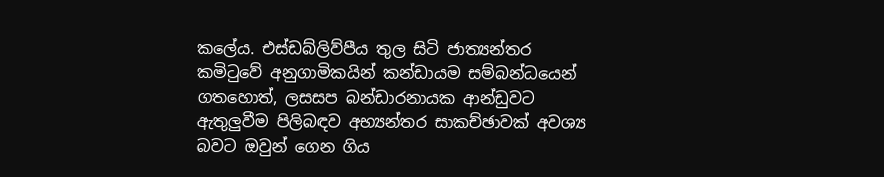කලේය. එස්ඩබ්ලිව්පීය තුල සිටි ජාත්‍යන්තර කමිටුවේ අනුගාමිකයින් කන්ඩායම සම්බන්ධයෙන් ගතහොත්, ලසසප බන්ඩාරනායක ආන්ඩුවට ඇතුලුවීම පිලිබඳව අභ්‍යන්තර සාකච්ඡාවක් අවශ්‍ය බවට ඔවුන් ගෙන ගිය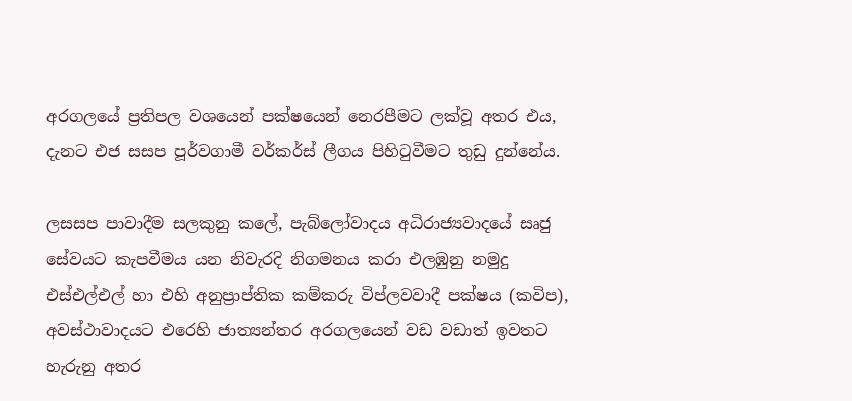අරගලයේ ප්‍රතිපල වශයෙන් පක්ෂයෙන් නෙරපීමට ලක්වූ අතර එය, දැනට එජ සසප පූර්වගාමී වර්කර්ස් ලීගය පිහිටුවීමට තුඩු දුන්නේය.

ලසසප පාවාදීම සලකුනු කලේ, පැබ්ලෝවාදය අධිරාජ්‍යවාදයේ සෘජු සේවයට කැපවීමය යන නිවැරදි නිගමනය කරා එලඹුනු නමුදු එස්එල්එල් හා එහි අනුප්‍රාප්තික කම්කරු විප්ලවවාදී පක්ෂය (කවිප), අවස්ථාවාදයට එරෙහි ජාත්‍යන්තර අරගලයෙන් වඩ වඩාත් ඉවතට හැරුනු අතර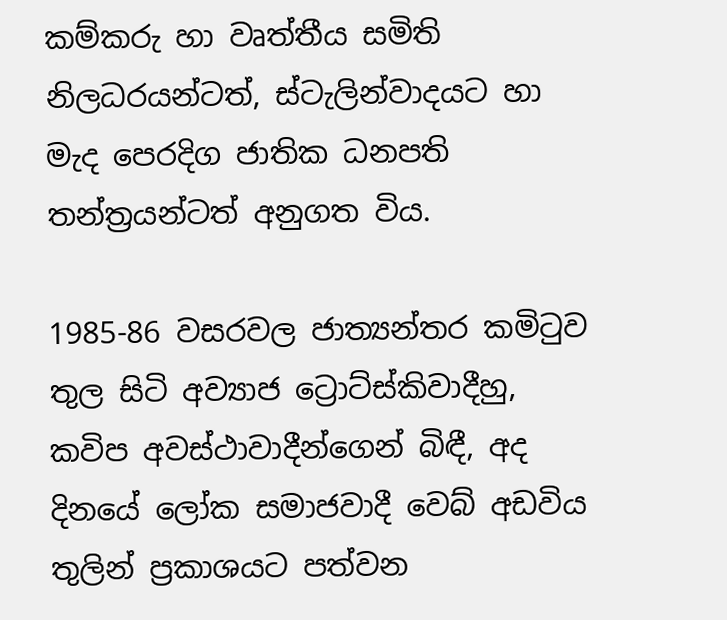කම්කරු හා වෘත්තීය සමිති නිලධරයන්ටත්, ස්ටැලින්වාදයට හා මැද පෙරදිග ජාතික ධනපති තන්ත්‍රයන්ටත් අනුගත විය.

1985-86 වසරවල ජාත්‍යන්තර කමිටුව තුල සිටි අව්‍යාජ ට්‍රොට්ස්කිවාදීහු, කවිප අවස්ථාවාදීන්ගෙන් බිඳී, අද දිනයේ ලෝක සමාජවාදී වෙබ් අඩවිය තුලින් ප්‍රකාශයට පත්වන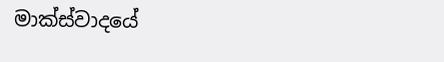මාක්ස්වාදයේ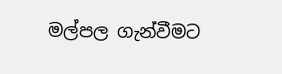මල්පල ගැන්වීමට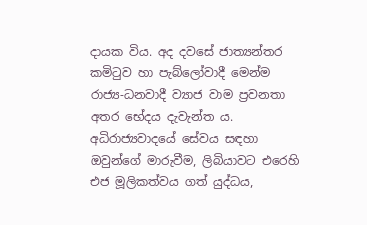දායක විය. අද දවසේ ජාත්‍යන්තර කමිටුව හා පැබ්ලෝවාදී මෙන්ම රාජ්‍ය-ධනවාදී ව්‍යාජ වාම ප්‍රවනතා අතර භේදය දැවැන්ත ය. අධිරාජ්‍යවාදයේ සේවය සඳහා ඔවුන්ගේ මාරුවීම, ලිබියාවට එරෙහි එජ මූලිකත්වය ගත් යුද්ධය,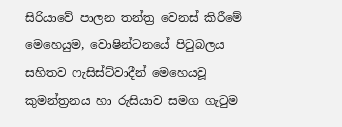සිරියාවේ පාලන තන්ත්‍ර වෙනස් කිරීමේ මෙහෙයුම, වොෂින්ටනයේ පිටුබලය සහිතව ෆැසිස්ට්වාදීන් මෙහෙයවූ කුමන්ත්‍රනය හා රුසියාව සමග ගැටුම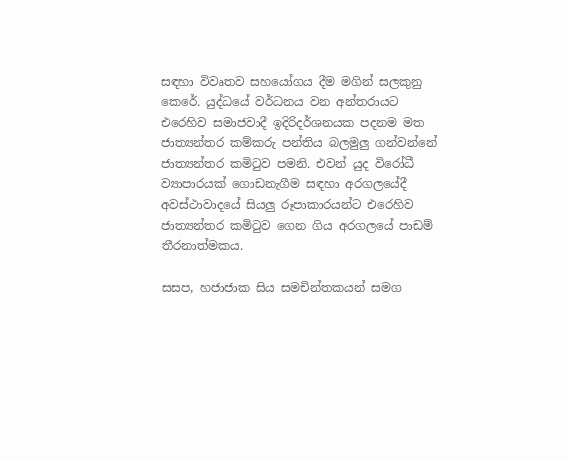සඳහා විවෘතව සහයෝගය දීම මගින් සලකුනු කෙරේ. යුද්ධයේ වර්ධනය වන අන්තරායට එරෙහිව සමාජවාදී ඉදිරිදර්ශනයක පදනම මත ජාත්‍යන්තර කම්කරු පන්තිය බලමුලු ගන්වන්නේ ජාත්‍යන්තර කමිටුව පමනි. එවන් යුද විරෝධී ව්‍යාපාරයක් ගොඩනැගීම සඳහා අරගලයේදී අවස්ථාවාදයේ සියලු රූපාකාරයන්ට එරෙහිව ජාත්‍යන්තර කමිටුව ගෙන ගිය අරගලයේ පාඩම් තීරනාත්මකය.

සසප, හජාජාක සිය සමචින්තකයන් සමග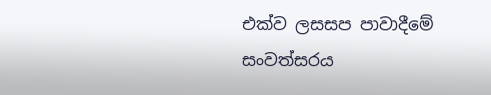එක්ව ලසසප පාවාදීමේ සංවත්සරය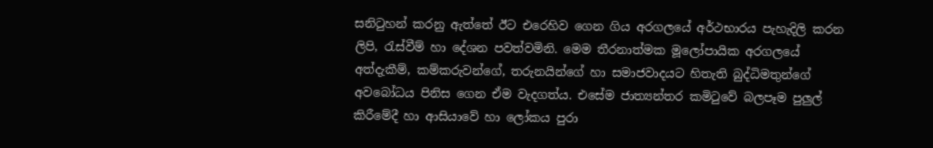සනිටුහන් කරනු ඇත්තේ ඊට එරෙහිව ගෙන ගිය අරගලයේ අර්ථභාරය පැහැදිලි කරන ලිපි, රැස්වීම් හා දේශන පවත්වමිනි. මෙම තීරනාත්මක මූලෝපායික අරගලයේ අත්දැකීම්, කම්කරුවන්ගේ, තරුනයින්ගේ හා සමාජවාදයට හිතැති බුද්ධිමතුන්ගේ අවබෝධය පිනිස ගෙන ඒම වැදගත්ය. එසේම ජාත්‍යන්තර කමිටුවේ බලපෑම පුලුල් කිරීමේදී හා ආසියාවේ හා ලෝකය පුරා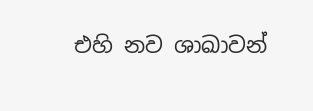එහි නව ශාඛාවන්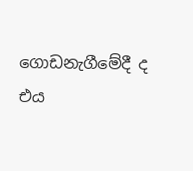ගොඩනැගීමේදී ද එය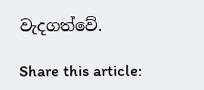වැදගත්වේ.

Share this article: